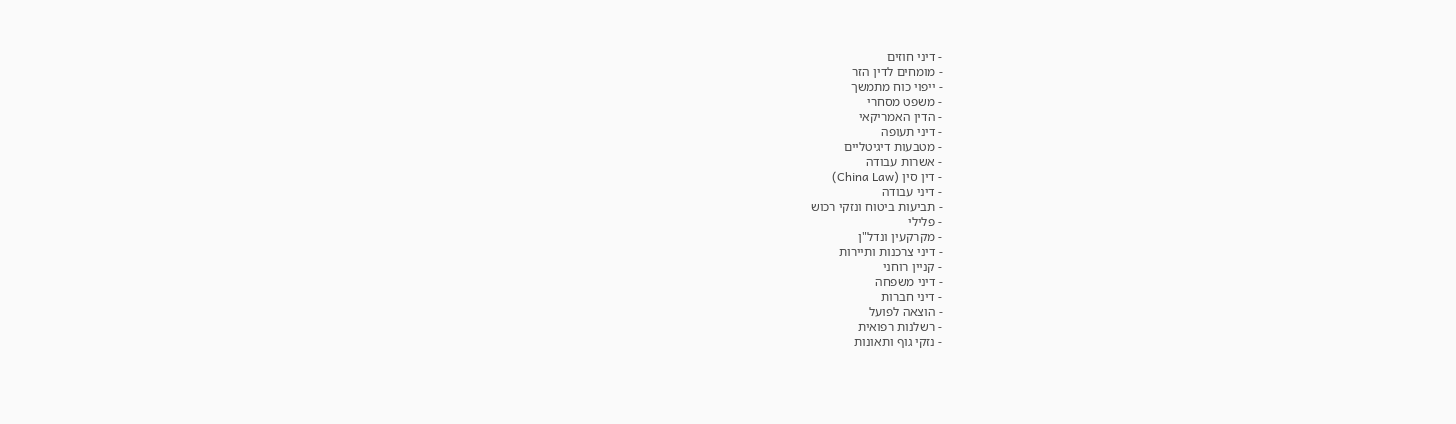- דיני חוזים
- מומחים לדין הזר
- ייפוי כוח מתמשך
- משפט מסחרי
- הדין האמריקאי
- דיני תעופה
- מטבעות דיגיטליים
- אשרות עבודה
- דין סין (China Law)
- דיני עבודה
- תביעות ביטוח ונזקי רכוש
- פלילי
- מקרקעין ונדל"ן
- דיני צרכנות ותיירות
- קניין רוחני
- דיני משפחה
- דיני חברות
- הוצאה לפועל
- רשלנות רפואית
- נזקי גוף ותאונות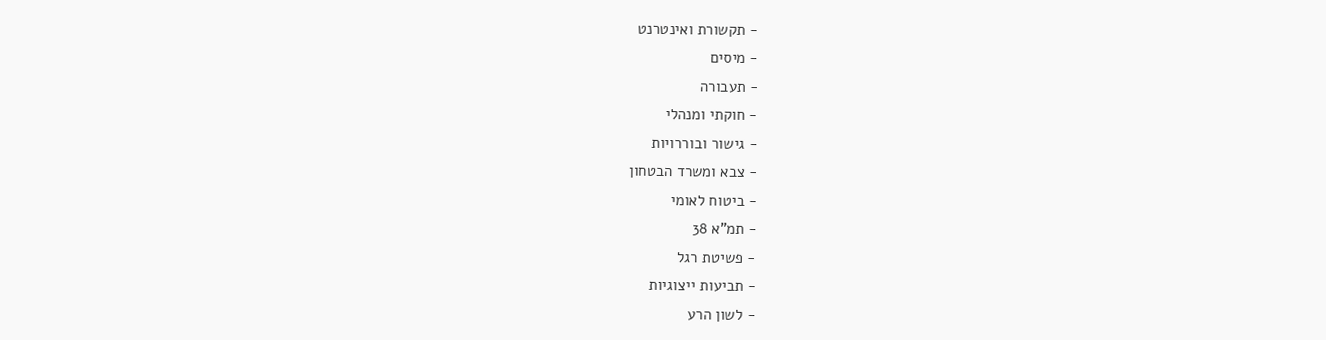- תקשורת ואינטרנט
- מיסים
- תעבורה
- חוקתי ומנהלי
- גישור ובוררויות
- צבא ומשרד הבטחון
- ביטוח לאומי
- תמ"א 38
- פשיטת רגל
- תביעות ייצוגיות
- לשון הרע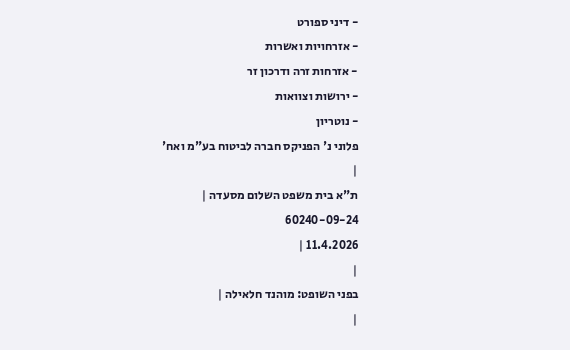- דיני ספורט
- אזרחויות ואשרות
- אזרחות זרה ודרכון זר
- ירושות וצוואות
- נוטריון
פלוני נ' הפניקס חברה לביטוח בע"מ ואח'
|
ת"א בית משפט השלום מסעדה |
60240-09-24
11.4.2026 |
|
בפני השופט: מוהנד חלאילה |
|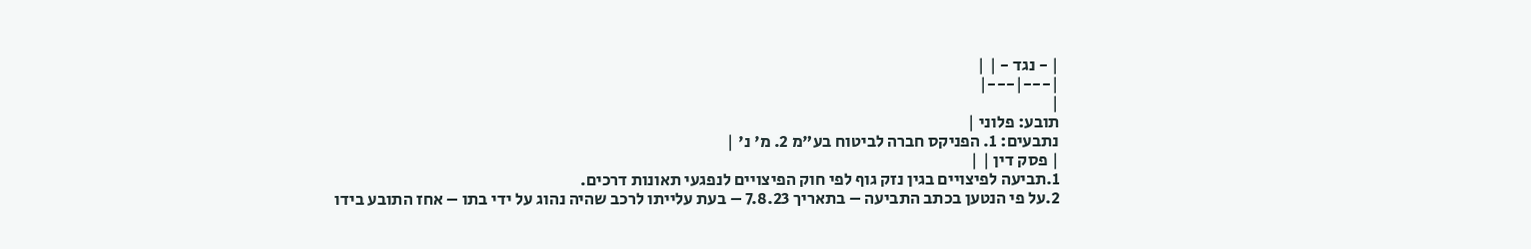| - נגד - | |
|---|---|
|
תובע: פלוני |
נתבעים: 1. הפניקס חברה לביטוח בע"מ 2. מ' נ' |
| פסק דין | |
1.תביעה לפיצויים בגין נזק גוף לפי חוק הפיצויים לנפגעי תאונות דרכים.
2.על פי הנטען בכתב התביעה – בתאריך 7.8.23 – בעת עלייתו לרכב שהיה נהוג על ידי בתו – אחז התובע בידו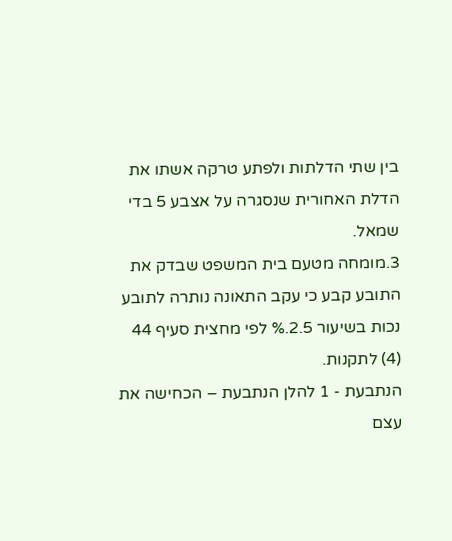בין שתי הדלתות ולפתע טרקה אשתו את הדלת האחורית שנסגרה על אצבע 5 בדי שמאל.
3.מומחה מטעם בית המשפט שבדק את התובע קבע כי עקב התאונה נותרה לתובע נכות בשיעור 2.5.% לפי מחצית סעיף 44 (4) לתקנות.
הנתבעת - 1 להלן הנתבעת – הכחישה את עצם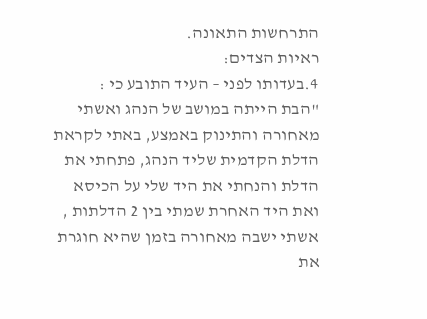התרחשות התאונה.
ראיות הצדים:
4.בעדותו לפני – העיד התובע כי :
"הבת הייתה במושב של הנהג ואשתי מאחורה והתינוק באמצע, באתי לקראת הדלת הקדמית שליד הנהג, פתחתי את הדלת והנחתי את היד שלי על הכיסא ואת היד האחרת שמתי בין 2 הדלתות , אשתי ישבה מאחורה בזמן שהיא חוגרת את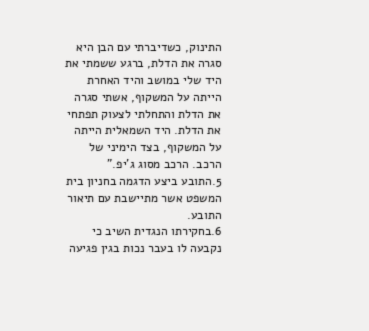התינוק, כשדיברתי עם הבן היא סגרה את הדלת, ברגע ששמתי את היד שלי במושב והיד האחרת הייתה על המשקוף, אשתי סגרה את הדלת והתחלתי לצעוק תפתחי את הדלת. היד השמאלית הייתה על המשקוף, בצד הימיני של הרכב. הרכב מסוג ג'יפ."
5.התובע ביצע הדגמה בחניון בית המשפט אשר מתיישבת עם תיאור התובע.
6.בחקירתו הנגדית השיב כי נקבעה לו בעבר נכות בגין פגיעה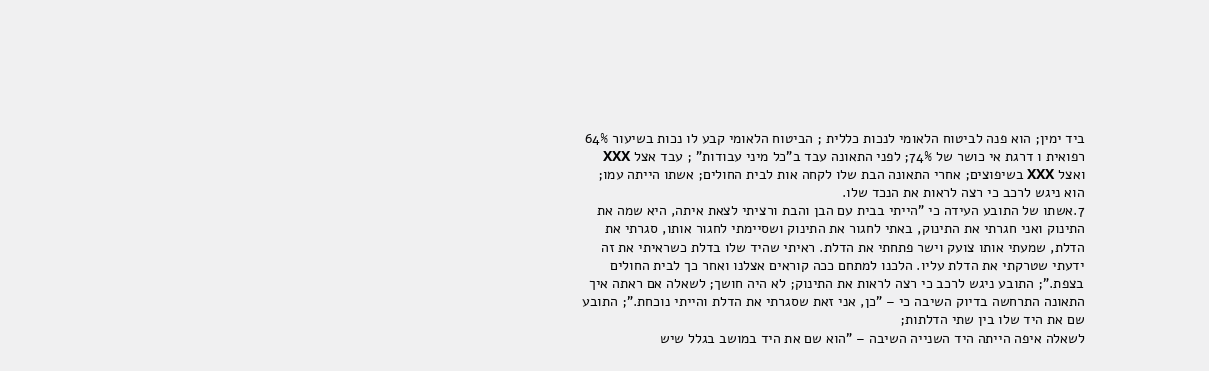ביד ימין; הוא פנה לביטוח הלאומי לנכות כללית ; הביטוח הלאומי קבע לו נכות בשיעור 64% רפואית ו דרגת אי כושר של 74%; לפני התאונה עבד ב"כל מיני עבודות" ; עבד אצל XXX ואצל XXX בשיפוצים; אחרי התאונה הבת שלו לקחה אות לבית החולים; אשתו הייתה עמו; הוא ניגש לרכב כי רצה לראות את הנכד שלו.
7.אשתו של התובע העידה כי "הייתי בבית עם הבן והבת ורציתי לצאת איתה, היא שמה את התינוק ואני חגרתי את התינוק, באתי לחגור את התינוק ושסיימתי לחגור אותו, סגרתי את הדלת, שמעתי אותו צועק וישר פתחתי את הדלת. ראיתי שהיד שלו בדלת כשראיתי את זה ידעתי שטרקתי את הדלת עליו. הלכנו למתחם ככה קוראים אצלנו ואחר כך לבית החולים בצפת."; התובע ניגש לרכב כי רצה לראות את התינוק; לא היה חושך; לשאלה אם ראתה איך התאונה התרחשה בדיוק השיבה כי – "כן, אני זאת שסגרתי את הדלת והייתי נוכחת."; התובע שם את היד שלו בין שתי הדלתות;
לשאלה איפה הייתה היד השנייה השיבה – "הוא שם את היד במושב בגלל שיש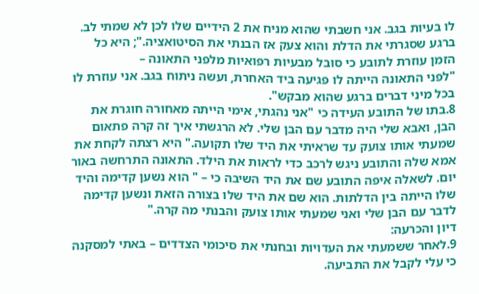לו בעיות בגב. אני חשבתי שהוא מניח את 2 הידיים שלו לכן לא שמתי לב. ברגע שסגרתי את הדלת והוא צעק אז הבנתי את הסיטואציה."; היא כל הזמן עוזרת לתובע כי סובל מבעיות רפואיות מלפני התאונה –
"לפני התאונה הייתה לו פגיעה ביד האחרת, ועשה ניתוח בגב. אני עוזרת לו בכל מיני דברים ברגע שהוא מבקש".
8.בתו של התובע העידה כי "אני נהגתי, אימי הייתה מאחורה חוגרת את הבן, ואבא שלי היה מדבר עם הבן שלי. לא הרגשתי איך זה קרה פתאום שמעתי אותו צועק עד שראיתי את היד שלו תקועה." היא רצתה לקחת את אמא שלה והתובע ניגש לרכב כדי לראות את הילד. התאונה התרחשה באור יום. לשאלה איפה התובע שם את היד השיבה כי – " הוא נשען קדימה והיד שלו הייתה בין הדלתות. הוא שם את היד שלו בצורה הזאת ונשען קדימה לדבר עם הבן שלי ואני שמעתי אותו צועק והבנתי מה קרה."
דיון והכרעה:
9.לאחר ששמעתי את העדויות ובחנתי את סיכומי הצדדים – באתי למסקנה כי עלי לקבל את התביעה.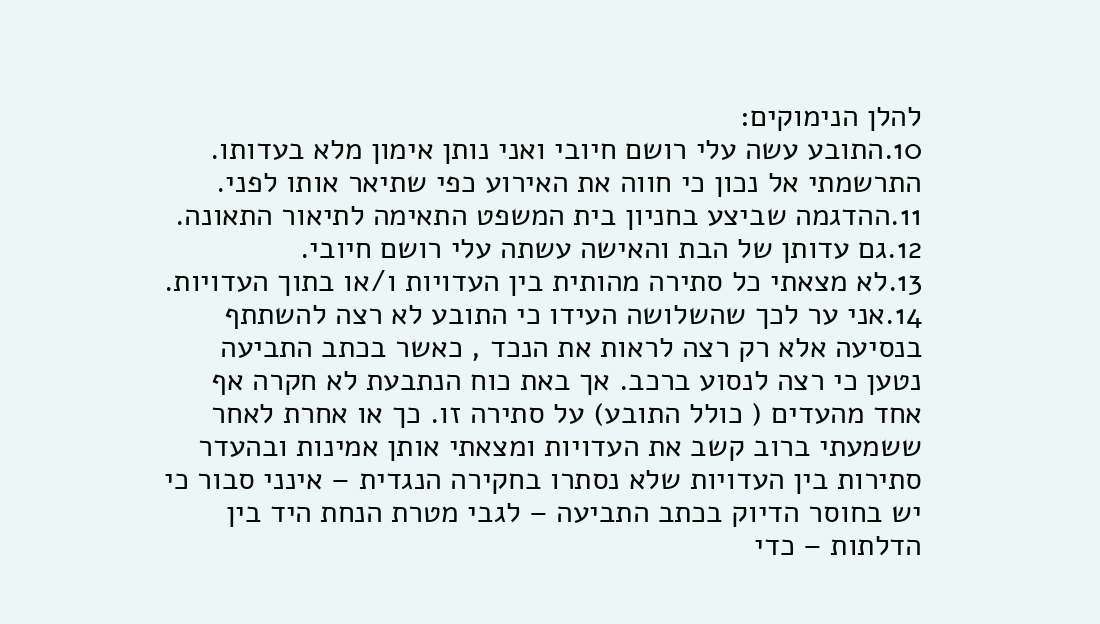להלן הנימוקים:
10.התובע עשה עלי רושם חיובי ואני נותן אימון מלא בעדותו. התרשמתי אל נכון כי חווה את האירוע כפי שתיאר אותו לפני.
11.ההדגמה שביצע בחניון בית המשפט התאימה לתיאור התאונה.
12.גם עדותן של הבת והאישה עשתה עלי רושם חיובי.
13.לא מצאתי כל סתירה מהותית בין העדויות ו/או בתוך העדויות.
14.אני ער לכך שהשלושה העידו כי התובע לא רצה להשתתף בנסיעה אלא רק רצה לראות את הנכד , כאשר בכתב התביעה נטען כי רצה לנסוע ברכב. אך באת כוח הנתבעת לא חקרה אף אחד מהעדים ( כולל התובע) על סתירה זו. כך או אחרת לאחר ששמעתי ברוב קשב את העדויות ומצאתי אותן אמינות ובהעדר סתירות בין העדויות שלא נסתרו בחקירה הנגדית – אינני סבור כי יש בחוסר הדיוק בכתב התביעה – לגבי מטרת הנחת היד בין הדלתות – כדי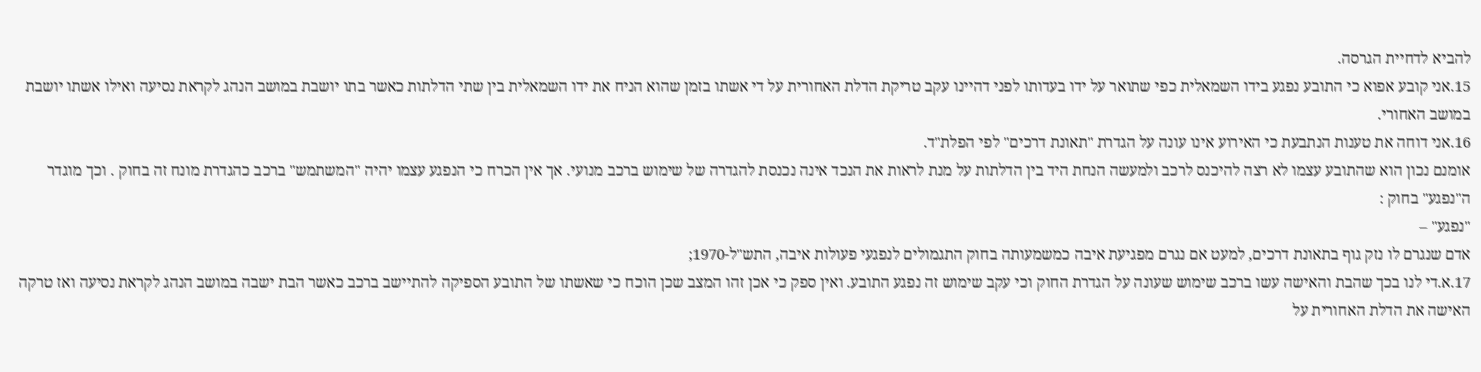להביא לדחיית הגרסה.
15.אני קובע אפוא כי התובע נפגע בידו השמאלית כפי שתואר על ידו בעדותו לפני דהיינו עקב טריקת הדלת האחורית על די אשתו בזמן שהוא הניח את ידו השמאלית בין שתי הדלתות כאשר בתו יושבת במושב הנהג לקראת נסיעה ואילו אשתו יושבת במושב האחורי.
16.אני דוחה את טענות הנתבעת כי האירוע אינו עונה על הגדרת "תאונת דרכים" לפי הפלת"ד.
אומנם נכון הוא שהתובע עצמו לא רצה להיכנס לרכב ולמעשה הנחת היד בין הדלתות על מנת לראות את הנכד אינה נכנסת להגדרה של שימוש ברכב מנועי. אך אין הכרח כי הנפגע עצמו יהיה "המשתמש" ברכב כהגדרת מונח זה בחוק . וכך מוגדר ה"נפגע" בחוק :
"נפגע" –
אדם שנגרם לו נזק גוף בתאונת דרכים, למעט אם נגרם מפגיעת איבה כמשמעותה בחוק התגמולים לנפגעי פעולות איבה, התש"ל-1970;
17.א.די לנו בכך שהבת והאישה עשו ברכב שימוש שעונה על הגדרת החוק וכי עקב שימוש זה נפגע התובע. ואין ספק כי אכן זהו המצב שכן הוכח כי שאשתו של התובע הספיקה להתיישב ברכב כאשר הבת ישבה במושב הנהג לקראת נסיעה ואז טרקה האישה את הדלת האחורית על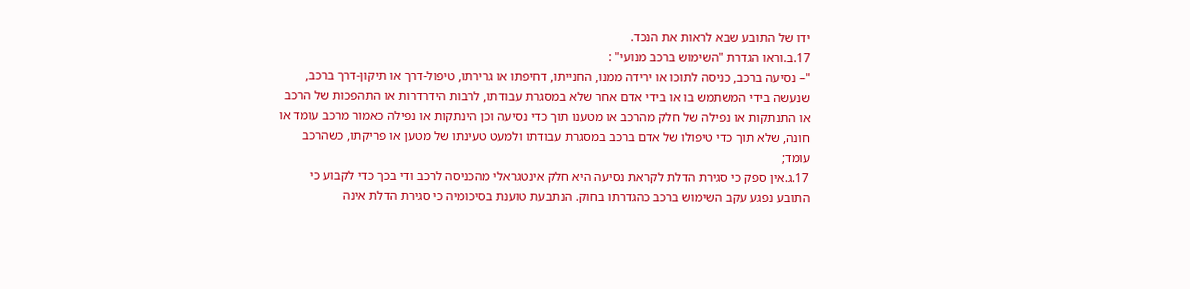ידו של התובע שבא לראות את הנכד.
17.ב.וראו הגדרת "השימוש ברכב מנועי" :
"– נסיעה ברכב, כניסה לתוכו או ירידה ממנו, החנייתו, דחיפתו או גרירתו, טיפול-דרך או תיקון-דרך ברכב, שנעשה בידי המשתמש בו או בידי אדם אחר שלא במסגרת עבודתו, לרבות הידרדרות או התהפכות של הרכב או התנתקות או נפילה של חלק מהרכב או מטענו תוך כדי נסיעה וכן הינתקות או נפילה כאמור מרכב עומד או חונה, שלא תוך כדי טיפולו של אדם ברכב במסגרת עבודתו ולמעט טעינתו של מטען או פריקתו, כשהרכב עומד;
17.ג.אין ספק כי סגירת הדלת לקראת נסיעה היא חלק אינטגראלי מהכניסה לרכב ודי בכך כדי לקבוע כי התובע נפגע עקב השימוש ברכב כהגדרתו בחוק. הנתבעת טוענת בסיכומיה כי סגירת הדלת אינה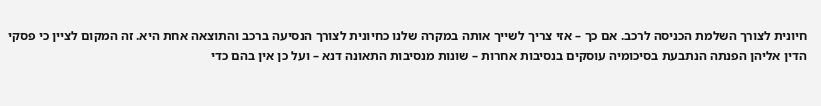חיונית לצורך השלמת הכניסה לרכב. אם כך – אזי צריך לשייך אותה במקרה שלנו כחיונית לצורך הנסיעה ברכב והתוצאה אחת היא. זה המקום לציין כי פסקי הדין אליהן הפנתה הנתבעת בסיכומיה עוסקים בנסיבות אחרות – שונות מנסיבות התאונה דנא – ועל כן אין בהם כדי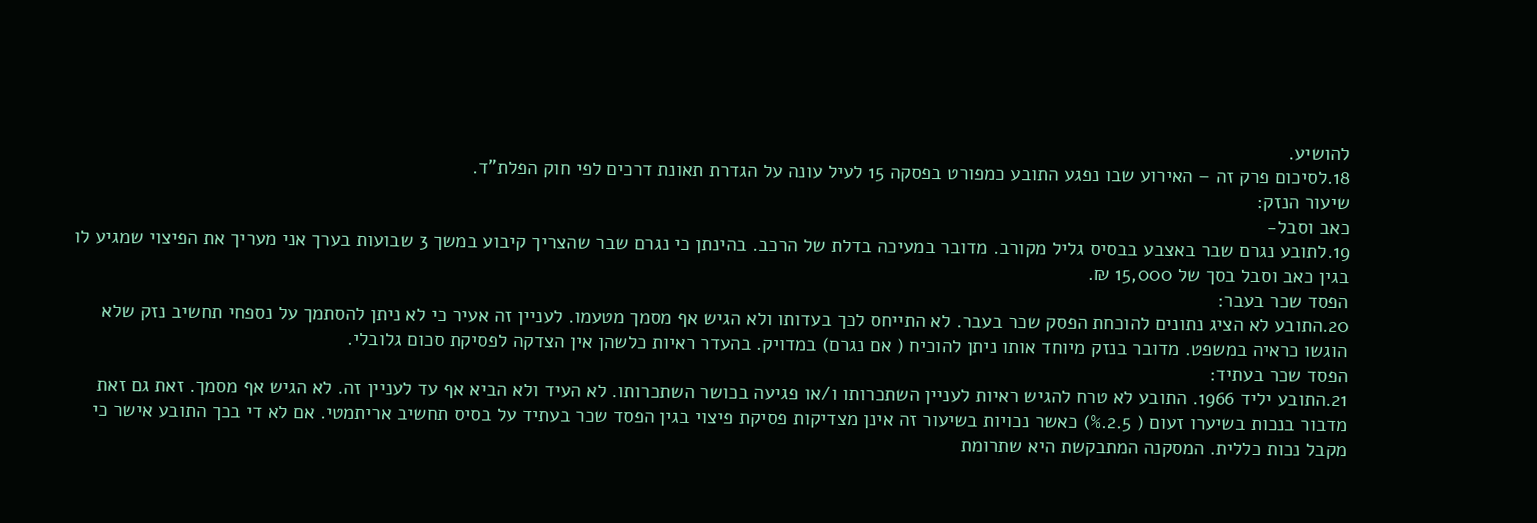להושיע.
18.לסיכום פרק זה – האירוע שבו נפגע התובע כמפורט בפסקה 15 לעיל עונה על הגדרת תאונת דרכים לפי חוק הפלת"ד.
שיעור הנזק:
כאב וסבל-
19.לתובע נגרם שבר באצבע בבסיס גליל מקורב. מדובר במעיכה בדלת של הרכב. בהינתן כי נגרם שבר שהצריך קיבוע במשך 3 שבועות בערך אני מעריך את הפיצוי שמגיע לו בגין כאב וסבל בסך של 15,000 ₪.
הפסד שכר בעבר:
20.התובע לא הציג נתונים להוכחת הפסק שכר בעבר. לא התייחס לכך בעדותו ולא הגיש אף מסמך מטעמו. לעניין זה אעיר כי לא ניתן להסתמך על נספחי תחשיב נזק שלא הוגשו כראיה במשפט. מדובר בנזק מיוחד אותו ניתן להוכיח ( אם נגרם) במדויק. בהעדר ראיות כלשהן אין הצדקה לפסיקת סכום גלובלי.
הפסד שכר בעתיד:
21.התובע יליד 1966. התובע לא טרח להגיש ראיות לעניין השתכרותו ו/או פגיעה בכושר השתכרותו. לא העיד ולא הביא אף עד לעניין זה. לא הגיש אף מסמך. זאת גם זאת מדבור בנכות בשיערו זעום ( 2.5.%) כאשר נכויות בשיעור זה אינן מצדיקות פסיקת פיצוי בגין הפסד שכר בעתיד על בסיס תחשיב אריתמטי. אם לא די בכך התובע אישר כי מקבל נכות כללית. המסקנה המתבקשת היא שתרומת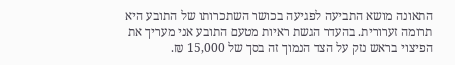התאונה מושא התביעה לפגיעה בכושר השתכרותו של התובע היא תרומה זערורית. בהעדר הגשת ראיות מטעם התובע אני מעריך את הפיצוי בראש נזק על הצד הנמוך זה בסך של 15,000 ₪.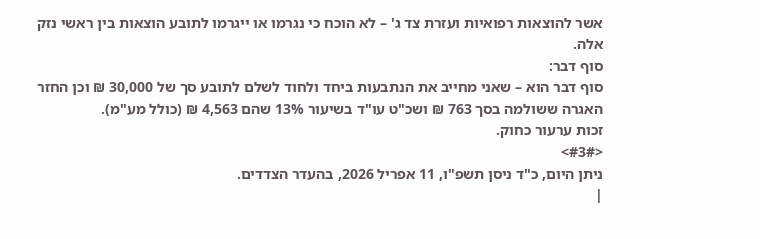אשר להוצאות רפואיות ועזרת צד ג' – לא הוכח כי נגרמו או ייגרמו לתובע הוצאות בין ראשי נזק אלה.
סוף דבר:
סוף דבר הוא – שאני מחייב את הנתבעות ביחד ולחוד לשלם לתובע סך של 30,000 ₪ וכן החזר האגרה ששולמה בסך 763 ₪ ושכ"ט עו"ד בשיעור 13% שהם 4,563 ₪ (כולל מע"מ).
זכות ערעור כחוק.
<#3#>
ניתן היום, כ"ד ניסן תשפ"ו, 11 אפריל 2026, בהעדר הצדדים.
|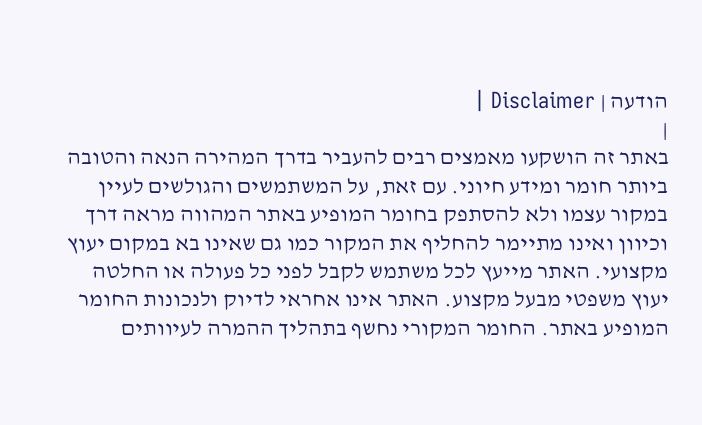הודעה | Disclaimer |
|
באתר זה הושקעו מאמצים רבים להעביר בדרך המהירה הנאה והטובה ביותר חומר ומידע חיוני. עם זאת, על המשתמשים והגולשים לעיין במקור עצמו ולא להסתפק בחומר המופיע באתר המהווה מראה דרך וכיוון ואינו מתיימר להחליף את המקור כמו גם שאינו בא במקום יעוץ מקצועי. האתר מייעץ לכל משתמש לקבל לפני כל פעולה או החלטה יעוץ משפטי מבעל מקצוע. האתר אינו אחראי לדיוק ולנכונות החומר המופיע באתר. החומר המקורי נחשף בתהליך ההמרה לעיוותים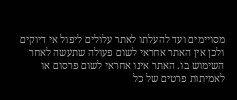מסויימים ועד להעלתו לאתר עלולים ליפול אי דיוקים ולכן אין האתר אחראי לשום פעולה שתעשה לאחר השימוש בו. האתר אינו אחראי לשום פרסום או לאמיתות פרטים של כל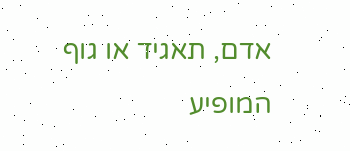אדם, תאגיד או גוף המופיע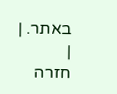באתר. |
|
חזרה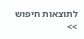לתוצאות חיפוש >>